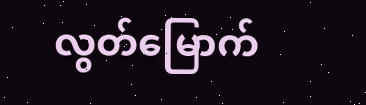လွတ်မြောက်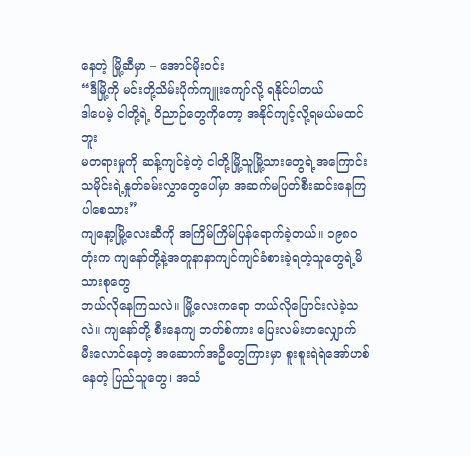နေတဲ့ မြို့ဆီမှာ – အောင်မိုးဝင်း
“ဒီမြို့ကို မင်းတို့သိမ်းပိုက်ကျူးကျော်လို့ ရနိုင်ပါတယ်
ဒါပေမဲ့ ငါတို့ရဲ့ ဝိညာဉ်တွေကိုတော့ အနိုင်ကျင့်လို့ရမယ်မထင်ဘူး
မတရားမှုကို ဆန့်ကျင်ခဲ့တဲ့ ငါတို့မြို့သူမြို့သားတွေရဲ့အကြောင်း
သမိုင်းရဲ့နှုတ်ခမ်းလွှာတွေပေါ်မှာ အဆက်မပြတ်စီးဆင်းနေကြပါစေသား”
ကျနော့မြို့လေးဆီကို အကြိမ်ကြိမ်ပြန်ရောက်ခဲ့တယ်။ ၁၉၈ဝ တုံးက ကျနော်တို့နဲ့အတူနာနာကျင်ကျင်ခံစားခဲ့ရတဲ့သူတွေရဲ့မိသားစုတွေ
ဘယ်လိုနေကြသလဲ။ မြို့လေးကရော ဘယ်လိုပြောင်းလဲခဲ့သလဲ။ ကျနော်တို့ စီးနေကျ ဘတ်စ်ကား ပြေးလမ်းတလျှောက် မီးလောင်နေတဲ့ အဆောက်အဦတွေကြားမှာ စူးစူးရဲရဲအော်ဟစ်နေတဲ့ ပြည်သူတွေ၊ အသံ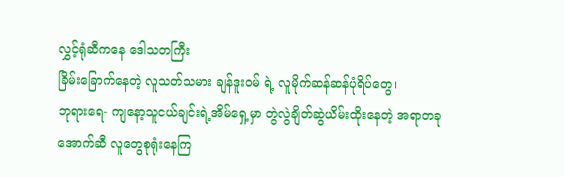လွှင့်ရုံဆီကနေ ဒေါသတကြီး
ခြိမ်းခြောက်နေတဲ့ လူသတ်သမား ချန်ဒူးဝမ် ရဲ့ လူမိုက်ဆန်ဆန်ပုံရိပ်တွေ၊
ဘုရားရေ- ကျနော့သူငယ်ချင်းရဲ့အိမ်ရှေ့မှာ တွဲလွဲချိတ်ဆွဲယိမ်းထိုးနေတဲ့ အရာတခုအောက်ဆီ လူတွေစုရုံးနေကြ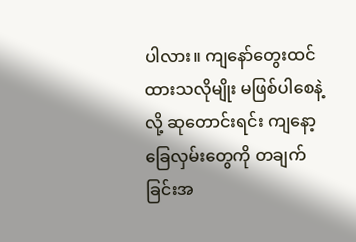ပါလား။ ကျနော်တွေးထင်ထားသလိုမျိုး မဖြစ်ပါစေနဲ့ လို့ ဆုတောင်းရင်း ကျနော့ခြေလှမ်းတွေကို တချက်ခြင်းအ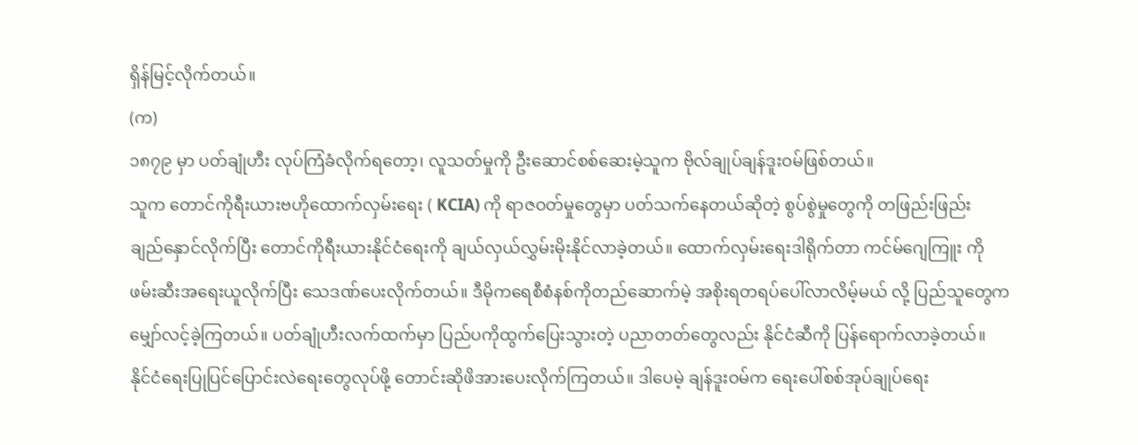ရှိန်မြင့်လိုက်တယ်။
(က)
၁၈၇၉ မှာ ပတ်ချုံဟီး လုပ်ကြံခံလိုက်ရတော့၊ လူသတ်မှုကို ဦးဆောင်စစ်ဆေးမဲ့သူက ဗိုလ်ချုပ်ချန်ဒူးဝမ်ဖြစ်တယ်။
သူက တောင်ကိုရီးယားဗဟိုထောက်လှမ်းရေး ( KCIA) ကို ရာဇဝတ်မှုတွေမှာ ပတ်သက်နေတယ်ဆိုတဲ့ စွပ်စွဲမှုတွေကို တဖြည်းဖြည်း
ချည်နှောင်လိုက်ပြီး တောင်ကိုရီးယားနိုင်ငံရေးကို ချယ်လှယ်လွှမ်းမိုးနိုင်လာခဲ့တယ်။ ထောက်လှမ်းရေးဒါရိုက်တာ ကင်မ်ဂျေကြူး ကို
ဖမ်းဆီးအရေးယူလိုက်ပြီး သေဒဏ်ပေးလိုက်တယ်။ ဒီမိုကရေစီစံနစ်ကိုတည်ဆောက်မဲ့ အစိုးရတရပ်ပေါ်လာလိမ့်မယ် လို့ ပြည်သူတွေက
မျှော်လင့်ခဲ့ကြတယ်။ ပတ်ချုံဟီးလက်ထက်မှာ ပြည်ပကိုထွက်ပြေးသွားတဲ့ ပညာတတ်တွေလည်း နိုင်ငံဆီကို ပြန်ရောက်လာခဲ့တယ်။
နိုင်ငံရေးပြုပြင်ပြောင်းလဲရေးတွေလုပ်ဖို့ တောင်းဆိုဖိအားပေးလိုက်ကြတယ်။ ဒါပေမဲ့ ချန်ဒူးဝမ်က ရေးပေါ်စစ်အုပ်ချုပ်ရေး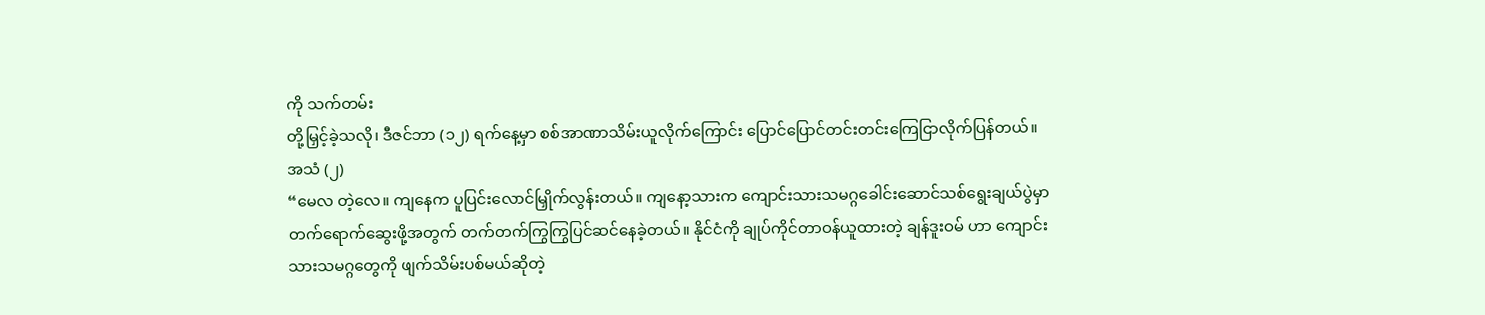ကို သက်တမ်း
တို့မြှင့်ခဲ့သလို၊ ဒီဇင်ဘာ (၁၂) ရက်နေ့မှာ စစ်အာဏာသိမ်းယူလိုက်ကြောင်း ပြောင်ပြောင်တင်းတင်းကြေငြာလိုက်ပြန်တယ်။
အသံ (၂)
“မေလ တဲ့လေ။ ကျနေက ပူပြင်းလောင်မြှိုက်လွန်းတယ်။ ကျနော့သားက ကျောင်းသားသမဂ္ဂခေါင်းဆောင်သစ်ရွေးချယ်ပွဲမှာ တက်ရောက်ဆွေးဖို့အတွက် တက်တက်ကြွကြွပြင်ဆင်နေခဲ့တယ်။ နိုင်ငံကို ချုပ်ကိုင်တာဝန်ယူထားတဲ့ ချန်ဒူးဝမ် ဟာ ကျောင်းသားသမဂ္ဂတွေကို ဖျက်သိမ်းပစ်မယ်ဆိုတဲ့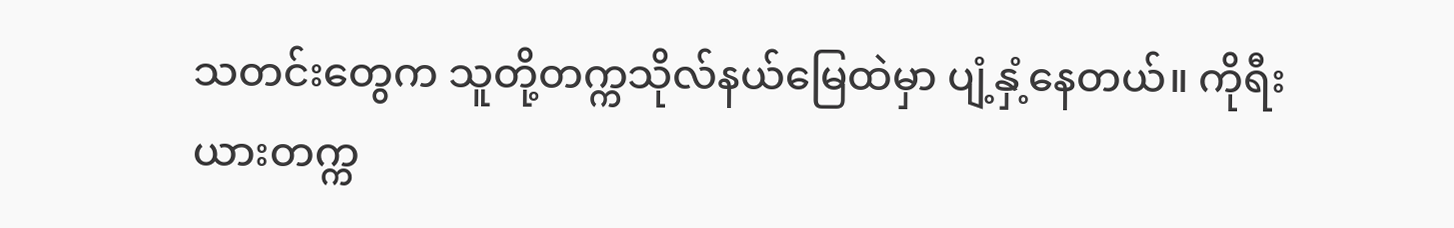သတင်းတွေက သူတို့တက္ကသိုလ်နယ်မြေထဲမှာ ပျံ့နှံ့နေတယ်။ ကိုရီးယားတက္က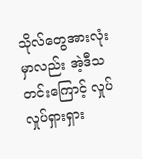သိုလ်တွေအားလုံးမှာလည်း အဲ့ဒီသတင်းကြောင့် လှုပ်လှုပ်ရှားရှား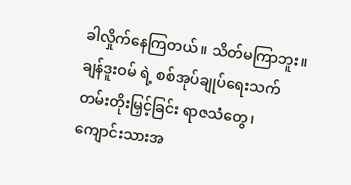ခါလှိုက်နေကြတယ်။ သိတ်မကြာဘူး။ ချန်ဒူးဝမ် ရဲ့ စစ်အုပ်ချုပ်ရေးသက်တမ်းတိုးမြှင့်ခြင်း ရာဇသံတွေ၊ ကျောင်းသားအ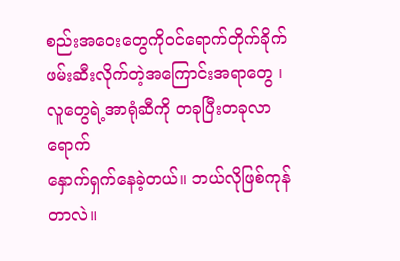စည်းအဝေးတွေကိုဝင်ရောက်တိုက်ခိုက်ဖမ်းဆီးလိုက်တဲ့အကြောင်းအရာတွေ ၊ လူတွေရဲ့အာရုံဆီကို တခုပြီးတခုလာရောက်
နှောက်ရှက်နေခဲ့တယ်။ ဘယ်လိုဖြစ်ကုန်တာလဲ။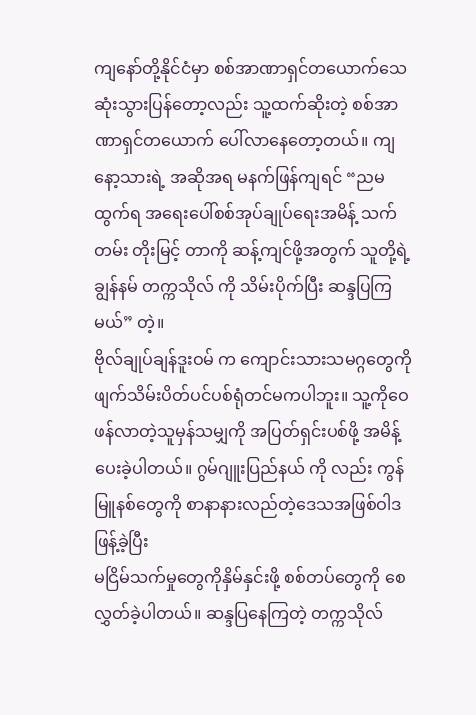ကျနော်တို့နိုင်ငံမှာ စစ်အာဏာရှင်တယောက်သေဆုံးသွားပြန်တော့လည်း သူ့ထက်ဆိုးတဲ့ စစ်အာဏာရှင်တယောက် ပေါ်လာနေတော့တယ်။ ကျနော့သားရဲ့ အဆိုအရ မနက်ဖြန်ကျရင် “ညမထွက်ရ အရေးပေါ်စစ်အုပ်ချုပ်ရေးအမိန့် သက်တမ်း တိုးမြင့် တာကို ဆန့်ကျင်ဖို့အတွက် သူတို့ရဲ့ချွန်နမ် တက္ကသိုလ် ကို သိမ်းပိုက်ပြီး ဆန္ဒပြကြမယ်” တဲ့။
ဗိုလ်ချုပ်ချန်ဒူးဝမ် က ကျောင်းသားသမဂ္ဂတွေကို ဖျက်သိမ်းပိတ်ပင်ပစ်ရုံတင်မကပါဘူး။ သူ့ကိုဝေဖန်လာတဲ့သူမှန်သမျှကို အပြတ်ရှင်းပစ်ဖို့ အမိန့်ပေးခဲ့ပါတယ်။ ဂွမ်ဂျူးပြည်နယ် ကို လည်း ကွန်မြူနစ်တွေကို စာနာနားလည်တဲ့ဒေသအဖြစ်ဝါဒဖြန့်ခဲ့ပြီး
မငြိမ်သက်မှုတွေကိုနှိမ်နှင်းဖို့ စစ်တပ်တွေကို စေလွှတ်ခဲ့ပါတယ်။ ဆန္ဒပြနေကြတဲ့ တက္ကသိုလ်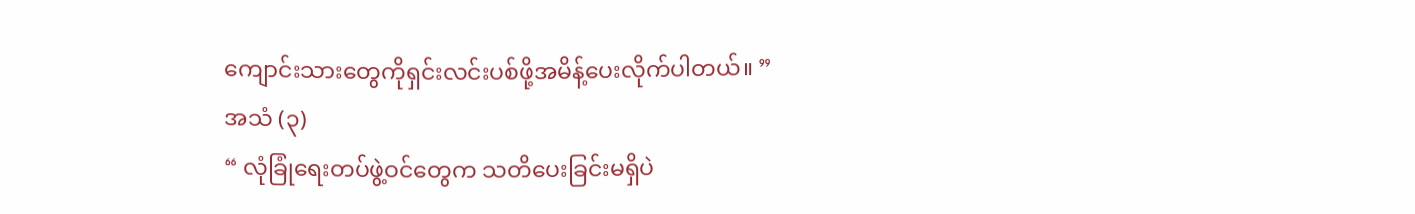ကျောင်းသားတွေကိုရှင်းလင်းပစ်ဖို့အမိန့်ပေးလိုက်ပါတယ်။ ”
အသံ (၃)
“ လုံခြုံရေးတပ်ဖွဲ့ဝင်တွေက သတိပေးခြင်းမရှိပဲ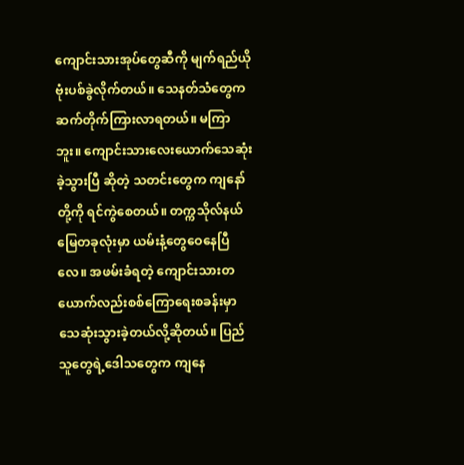ကျောင်းသားအုပ်တွေဆီကို မျက်ရည်ယိုဗုံးပစ်ခွဲလိုက်တယ်။ သေနတ်သံတွေက ဆက်တိုက်ကြားလာရတယ်။ မကြာဘူး။ ကျောင်းသားလေးယောက်သေဆုံးခဲ့သွားပြီ ဆိုတဲ့ သတင်းတွေက ကျနော်တို့ကို ရင်ကွဲစေတယ်။ တက္ကသိုလ်နယ်မြေတခုလုံးမှာ ယမ်းနံ့တွေဝေနေပြီလေ။ အဖမ်းခံရတဲ့ ကျောင်းသားတယောက်လည်းစစ်ကြောရေးစခန်းမှာ သေဆုံးသွားခဲ့တယ်လို့ဆိုတယ်။ ပြည်သူတွေရဲ့ဒေါသတွေက ကျနေ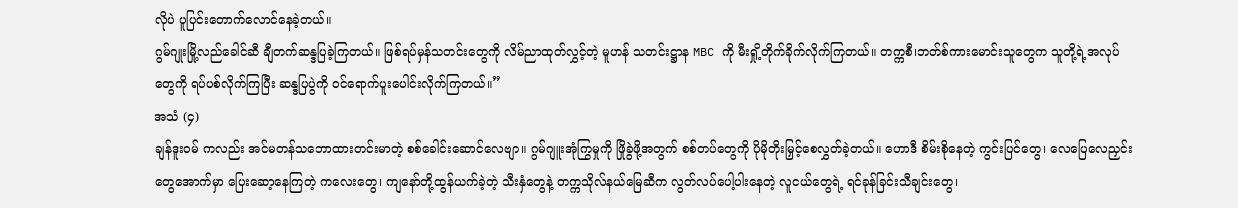လိုပဲ ပူပြင်းတောက်လောင်နေခဲ့တယ်။
ဂွမ်ဂျုးမြို့လည်ခေါင်ဆီ ချီတက်ဆန္ဒပြခဲ့ကြတယ်။ ဖြစ်ရပ်မှန်သတင်းတွေကို လိမ်ညာထုတ်လွှင့်တဲ့ မူဟန် သတင်းဋ္ဌာန MBC ကို မီးရှို့တိုက်ခိုက်လိုက်ကြတယ်။ တက္ကစီ၊ဘတ်စ်ကားမောင်းသူတွေက သူတို့ရဲ့အလုပ်တွေကို ရပ်ပစ်လိုက်ကြပြီး ဆန္ဒပြပွဲကို ဝင်ရောက်ပူးပေါင်းလိုက်ကြတယ်။”
အသံ (၄)
ချန်ဒူးဝမ် ကလည်း အင်မတန်သဘောထားတင်းမာတဲ့ စစ်ခေါင်းဆောင်လေဗျာ။ ဂွမ်ဂျူးအုံကြွမှုကို ဖြိုခွဲဖို့အတွက် စစ်တပ်တွေကို ပိုမိုတိုးမြှင့်စေလွှတ်ခဲ့တယ်။ ဟောဒီ စိမ်းစိုနေတဲ့ ကွင်းပြင်တွေ၊ လေပြေလေညှင်းတွေအောက်မှာ ပြေးဆော့နေကြတဲ့ ကလေးတွေ၊ ကျနော်တို့ထွန်ယက်ခဲ့တဲ့ သီးနှံတွေနဲ့ တက္ကသိုလ်နယ်မြေဆီက လွတ်လပ်ပေါ့ပါးနေတဲ့ လူငယ်တွေရဲ့ ရင်ခုန်ခြင်းသီချင်းတွေ၊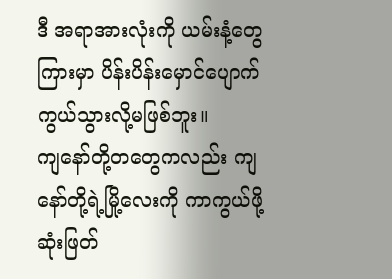ဒီ အရာအားလုံးကို ယမ်းနံ့တွေကြားမှာ ပိန်းပိန်းမှောင်ပျောက်ကွယ်သွားလို့မဖြစ်ဘူး။
ကျနော်တို့တတွေကလည်း ကျနော်တို့ရဲ့မြို့လေးကို ကာကွယ်ဖို့ဆုံးဖြတ်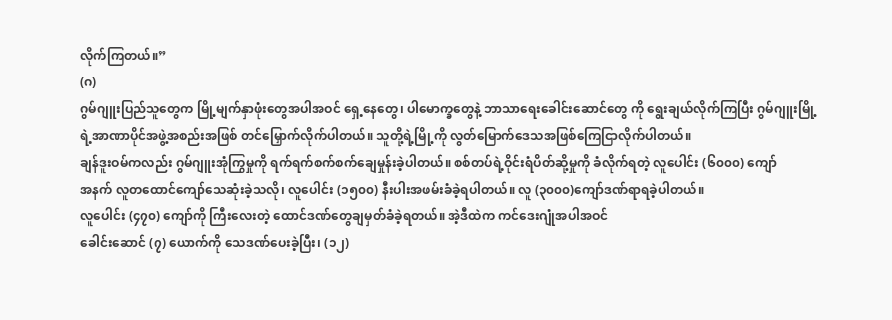လိုက်ကြတယ်။”
(ဂ)
ဂွမ်ဂျူးပြည်သူတွေက မြို့မျက်နှာဖုံးတွေအပါအဝင် ရှေ့နေတွေ၊ ပါမောက္ခတွေနဲ့ ဘာသာရေးခေါင်းဆောင်တွေ ကို ရွေးချယ်လိုက်ကြပြီး ဂွမ်ဂျူးမြို့ရဲ့အာဏာပိုင်အဖွဲ့အစည်းအဖြစ် တင်မြှောက်လိုက်ပါတယ်။ သူတို့ရဲ့မြို့ကို လွတ်မြောက်ဒေသအဖြစ်ကြေငြာလိုက်ပါတယ်။
ချန်ဒူးဝမ်ကလည်း ဂွမ်ဂျူးအုံကြွမှုကို ရက်ရက်စက်စက်ချေမှုန်းခဲ့ပါတယ်။ စစ်တပ်ရဲ့ဝိုင်းရံပိတ်ဆို့မှုကို ခံလိုက်ရတဲ့ လူပေါင်း (၆၀၀၀) ကျော်
အနက် လူတထောင်ကျော်သေဆုံးခဲ့သလို၊ လူပေါင်း (၁၅၀၀) နီးပါးအဖမ်းခံခဲ့ရပါတယ်။ လူ (၃၀၀၀)ကျော်ဒဏ်ရာရခဲ့ပါတယ်။
လူပေါင်း (၄၇၀) ကျော်ကို ကြီးလေးတဲ့ ထောင်ဒဏ်တွေချမှတ်ခံခဲ့ရတယ်။ အဲ့ဒီထဲက ကင်ဒေးဂျုံအပါအဝင်
ခေါင်းဆောင် (၇) ယောက်ကို သေဒဏ်ပေးခဲ့ပြီး၊ (၁၂)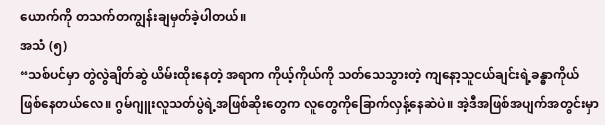ယောက်ကို တသက်တကျွန်းချမှတ်ခဲ့ပါတယ်။
အသံ (၅)
“သစ်ပင်မှာ တွဲလွဲချိတ်ဆွဲ ယိမ်းထိုးနေတဲ့ အရာက ကိုယ့်ကိုယ်ကို သတ်သေသွားတဲ့ ကျနော့သူငယ်ချင်းရဲ့ခန္ဓာကိုယ် ဖြစ်နေတယ်လေ။ ဂွမ်ဂျူးလူသတ်ပွဲရဲ့အဖြစ်ဆိုးတွေက လူတွေကိုခြောက်လှန့်နေဆဲပဲ။ အဲ့ဒီအဖြစ်အပျက်အတွင်းမှာ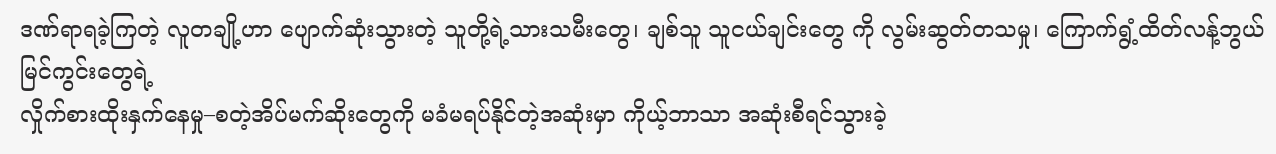ဒဏ်ရာရခဲ့ကြတဲ့ လူတချို့ဟာ ပျောက်ဆုံးသွားတဲ့ သူတို့ရဲ့သားသမီးတွေ၊ ချစ်သူ သူငယ်ချင်းတွေ ကို လွမ်းဆွတ်တသမှု၊ ကြောက်ရွံ့ထိတ်လန့်ဘွယ်မြင်ကွင်းတွေရဲ့
လှိုက်စားထိုးနှက်နေမှု–စတဲ့အိပ်မက်ဆိုးတွေကို မခံမရပ်နိုင်တဲ့အဆုံးမှာ ကိုယ့်ဘာသာ အဆုံးစီရင်သွားခဲ့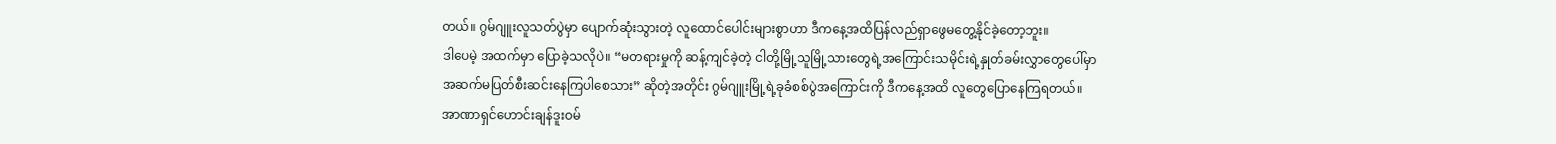တယ်။ ဂွမ်ဂျူးလူသတ်ပွဲမှာ ပျောက်ဆုံးသွားတဲ့ လူထောင်ပေါင်းများစွာဟာ ဒီကနေ့အထိပြန်လည်ရှာဖွေမတွေ့နိုင်ခဲ့တော့ဘူး။
ဒါပေမဲ့ အထက်မှာ ပြောခဲ့သလိုပဲ။ “မတရားမှုကို ဆန့်ကျင်ခဲ့တဲ့ ငါတို့မြို့သူမြို့သားတွေရဲ့အကြောင်းသမိုင်းရဲ့နှုတ်ခမ်းလွှာတွေပေါ်မှာ
အဆက်မပြတ်စီးဆင်းနေကြပါစေသား” ဆိုတဲ့အတိုင်း ဂွမ်ဂျူးမြို့ရဲ့ခုခံစစ်ပွဲအကြောင်းကို ဒီကနေ့အထိ လူတွေပြောနေကြရတယ်။ အာဏာရှင်ဟောင်းချန်ဒူးဝမ်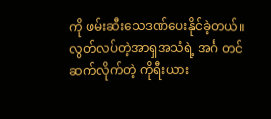ကို ဖမ်းဆီးသေဒဏ်ပေးနိုင်ခဲ့တယ်။
လွတ်လပ်တဲ့အာရှအသံရဲ့ အင်္ဂ တင်ဆက်လိုက်တဲ့ ကိုရီးယား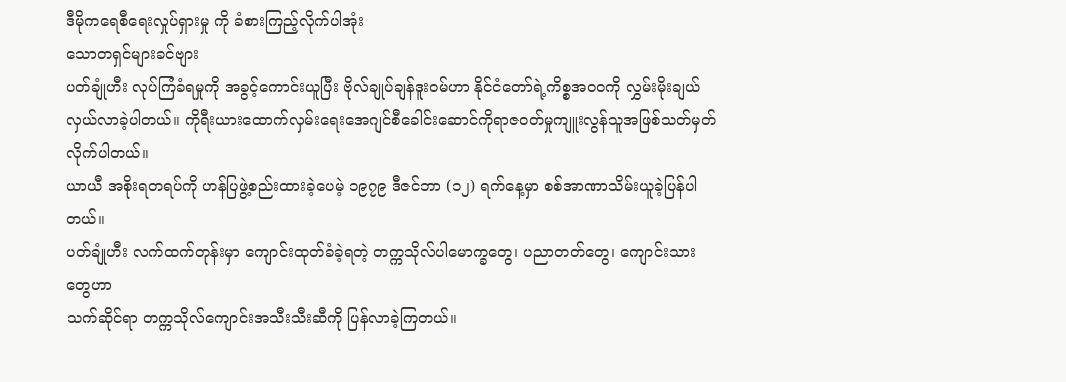ဒီမိုကရေစီရေးလှုပ်ရှားမှု ကို ခံစားကြည့်လိုက်ပါအုံး
သောတရှင်များခင်ဗျား
ပတ်ချုံဟီး လုပ်ကြံခံရမှုကို အခွင့်ကောင်းယူပြီး ဗိုလ်ချုပ်ချန်ဒူးဝမ်ဟာ နိုင်ငံတော်ရဲ့ကိစ္စအဝဝကို လွှမ်းမိုးချယ်လှယ်လာခဲ့ပါတယ်။ ကိုရီးယားထောက်လှမ်းရေးအေဂျင်စီခေါင်းဆောင်ကိုရာဇဝတ်မှုကျူးလွန်သူအဖြစ်သတ်မှတ်လိုက်ပါတယ်။
ယာယီ အစိုးရတရပ်ကို ဟန်ပြဖွဲ့စည်းထားခဲ့ပေမဲ့ ၁၉၇၉ ဒီဇင်ဘာ (၁၂) ရက်နေ့မှာ စစ်အာဏာသိမ်းယူခဲ့ပြန်ပါတယ်။
ပတ်ချုံဟီး လက်ထက်တုန်းမှာ ကျောင်းထုတ်ခံခဲ့ရတဲ့ တက္ကသိုလ်ပါမောက္ခတွေ၊ ပညာတတ်တွေ၊ ကျောင်းသားတွေဟာ
သက်ဆိုင်ရာ တက္ကသိုလ်ကျောင်းအသီးသီးဆီကို ပြန်လာခဲ့ကြတယ်။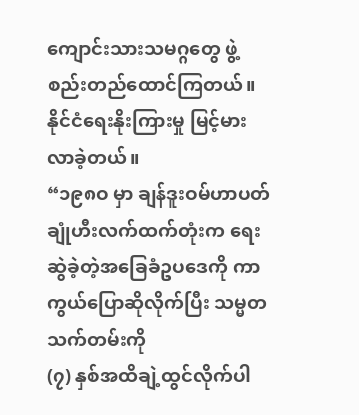ကျောင်းသားသမဂ္ဂတွေ ဖွဲ့စည်းတည်ထောင်ကြတယ်။ နိုင်ငံရေးနိုးကြားမှု မြင့်မားလာခဲ့တယ်။
“၁၉၈ဝ မှာ ချန်ဒူးဝမ်ဟာပတ်ချုံဟီးလက်ထက်တုံးက ရေးဆွဲခဲ့တဲ့အခြေခံဥပဒေကို ကာကွယ်ပြောဆိုလိုက်ပြီး သမ္မတသက်တမ်းကို
(၇) နှစ်အထိချဲ့ထွင်လိုက်ပါ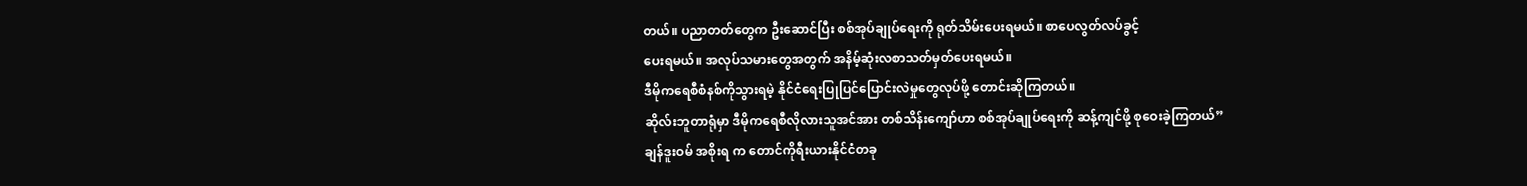တယ်။ ပညာတတ်တွေက ဦးဆောင်ပြီး စစ်အုပ်ချုပ်ရေးကို ရုတ်သိမ်းပေးရမယ်။ စာပေလွတ်လပ်ခွင့်
ပေးရမယ်။ အလုပ်သမားတွေအတွက် အနိမ့်ဆုံးလစာသတ်မှတ်ပေးရမယ်။
ဒီမိုကရေစီစံနစ်ကိုသွားရမဲ့ နိုင်ငံရေးပြုပြင်ပြောင်းလဲမှုတွေလုပ်ဖို့ တောင်းဆိုကြတယ်။
ဆိုလ်းဘူတာရုံမှာ ဒီမိုကရေစီလိုလားသူအင်အား တစ်သိန်းကျော်ဟာ စစ်အုပ်ချုပ်ရေးကို ဆန့်ကျင်ဖို့ စုဝေးခဲ့ကြတယ်”
ချန်ဒူးဝမ် အစိုးရ က တောင်ကိုရီးယားနိုင်ငံတခု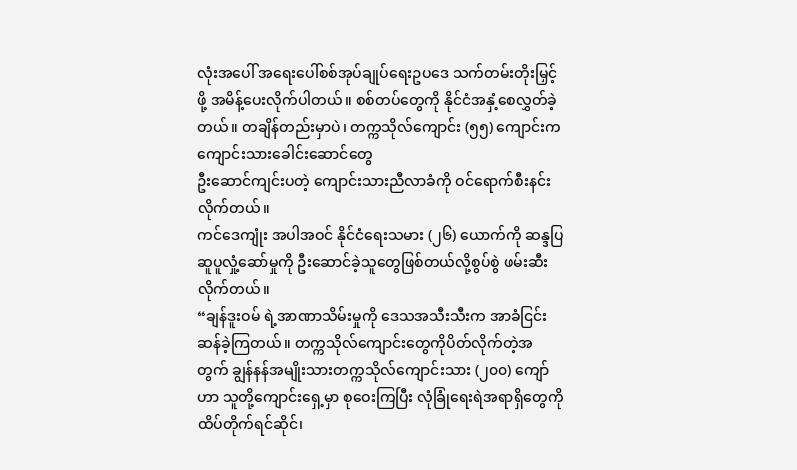လုံးအပေါ် အရေးပေါ်စစ်အုပ်ချုပ်ရေးဥပဒေ သက်တမ်းတိုးမြှင့်ဖို့ အမိန့်ပေးလိုက်ပါတယ်။ စစ်တပ်တွေကို နိုင်ငံအနှံ့စေလွှတ်ခဲ့တယ်။ တချိန်တည်းမှာပဲ၊ တက္ကသိုလ်ကျောင်း (၅၅) ကျောင်းက ကျောင်းသားခေါင်းဆောင်တွေ
ဦးဆောင်ကျင်းပတဲ့ ကျောင်းသားညီလာခံကို ဝင်ရောက်စီးနင်းလိုက်တယ်။
ကင်ဒေကျုံး အပါအဝင် နိုင်ငံရေးသမား (၂၆) ယောက်ကို ဆန္ဒပြဆူပူလှုံ့ဆော်မှုကို ဦးဆောင်ခဲ့သူတွေဖြစ်တယ်လို့စွပ်စွဲ ဖမ်းဆီးလိုက်တယ်။
“ချန်ဒူးဝမ် ရဲ့အာဏာသိမ်းမှုကို ဒေသအသီးသီးက အာခံငြင်းဆန်ခဲ့ကြတယ်။ တက္ကသိုလ်ကျောင်းတွေကိုပိတ်လိုက်တဲ့အတွက် ချွန်နန်အမျိုးသားတက္ကသိုလ်ကျောင်းသား (၂၀၀) ကျော်ဟာ သူတို့ကျောင်းရှေ့မှာ စုဝေးကြပြီး လုံခြုံရေးရဲအရာရှိတွေကို ထိပ်တိုက်ရင်ဆိုင်၊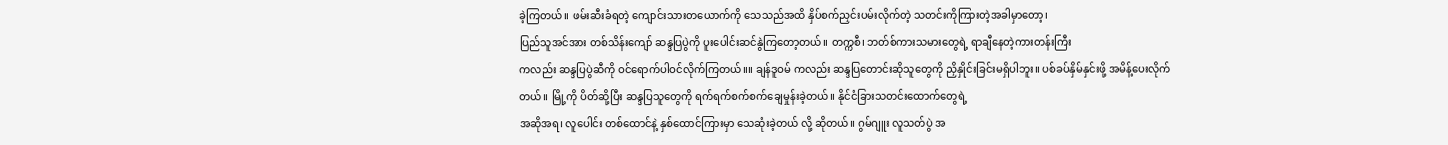ခဲ့ကြတယ်။ ဖမ်းဆီးခံရတဲ့ ကျောင်းသားတယောက်ကို သေသည်အထိ နှိပ်စက်ညှင်းပမ်းလိုက်တဲ့ သတင်းကိုကြားတဲ့အခါမှာတော့၊
ပြည်သူအင်အား တစ်သိန်းကျော် ဆန္ဒပြပွဲကို ပူးပေါင်းဆင်နွဲကြတော့တယ်။ တက္ကစီ၊ ဘတ်စ်ကားသမားတွေရဲ့ ရာချီနေတဲ့ကားတန်းကြီး
ကလည်း ဆန္ဒပြပွဲဆီကို ဝင်ရောက်ပါဝင်လိုက်ကြတယ်။။ ချန်ဒူဝမ် ကလည်း ဆန္ဒပြတောင်းဆိုသူတွေကို ညှိနှိုင်းခြင်းမရှိပါဘူး။ ပစ်ခပ်နှိမ်နှင်းဖို့ အမိန့်ပေးလိုက်တယ်။ မြို့ကို ပိတ်ဆို့ပြီး ဆန္ဒပြသူတွေကို ရက်ရက်စက်စက်ချေမှုန်းခဲ့တယ်။ နိုင်ငံခြားသတင်းထောက်တွေရဲ့
အဆိုအရ၊ လူပေါင်း တစ်ထောင်နဲ့ နှစ်ထောင်ကြားမှာ သေဆုံးခဲ့တယ် လို့ ဆိုတယ်။ ဂွမ်ဂျူး လူသတ်ပွဲ အ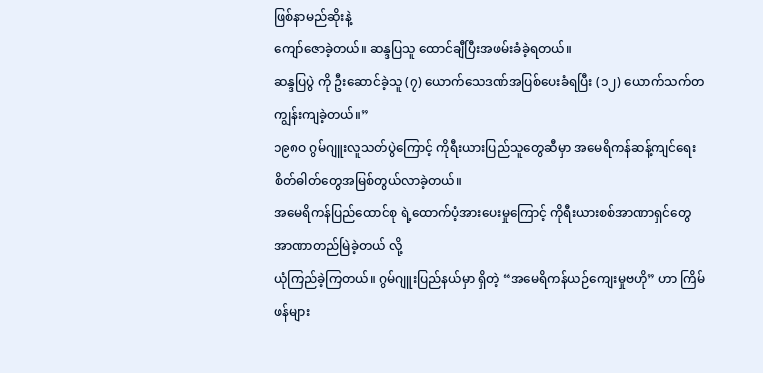ဖြစ်နာမည်ဆိုးနဲ့
ကျော်ဇောခဲ့တယ်။ ဆန္ဒပြသူ ထောင်ချီပြီးအဖမ်းခံခဲ့ရတယ်။
ဆန္ဒပြပွဲ ကို ဦးဆောင်ခဲ့သူ (၇) ယောက်သေဒဏ်အပြစ်ပေးခံရပြီး (၁၂) ယောက်သက်တကျွန်းကျခဲ့တယ်။”
၁၉၈ဝ ဂွမ်ဂျူးလူသတ်ပွဲကြောင့် ကိုရီးယားပြည်သူတွေဆီမှာ အမေရိကန်ဆန့်ကျင်ရေးစိတ်ဓါတ်တွေအမြစ်တွယ်လာခဲ့တယ်။
အမေရိကန်ပြည်ထောင်စု ရဲ့ထောက်ပံ့အားပေးမှုကြောင့် ကိုရီးယားစစ်အာဏာရှင်တွေ အာဏာတည်မြဲခဲ့တယ် လို့
ယုံကြည်ခဲ့ကြတယ်။ ဂွမ်ဂျူးပြည်နယ်မှာ ရှိတဲ့ “အမေရိကန်ယဉ်ကျေးမှုဗဟို” ဟာ ကြိမ်ဖန်များ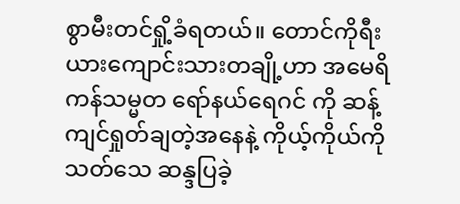စွာမီးတင်ရှို့ခံရတယ်။ တောင်ကိုရီးယားကျောင်းသားတချို့ဟာ အမေရိကန်သမ္မတ ရော်နယ်ရေဂင် ကို ဆန့်ကျင်ရှုတ်ချတဲ့အနေနဲ့ ကိုယ့်ကိုယ်ကို သတ်သေ ဆန္ဒပြခဲ့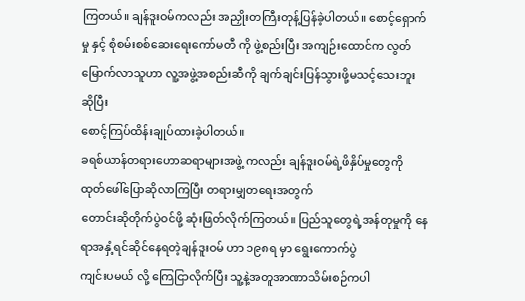ကြတယ်။ ချန်ဒူးဝမ်ကလည်း အညှိုးတကြီးတုန့်ပြန်ခဲ့ပါတယ်။ စောင့်ရှောက်မှု နှင့် စုံစမ်းစစ်ဆေးရေးကော်မတီ ကို ဖွဲ့စည်းပြီး အကျဉ်းထောင်က လွတ်မြောက်လာသူဟာ လူ့အဖွဲ့အစည်းဆီကို ချက်ချင်းပြန်သွားဖို့မသင့်သေးဘူး ဆိုပြီး
စောင့်ကြပ်ထိန်းချုပ်ထားခဲ့ပါတယ်။
ခရစ်ယာန်တရားဟောဆရာများအဖွဲ့ ကလည်း ချန်ဒူးဝမ်ရဲ့ဖိနှိပ်မှုတွေကို ထုတ်ဖေါ်ပြောဆိုလာကြပြီး တရားမျှတရေးအတွက်
တောင်းဆိုတိုက်ပွဲဝင်ဖို့ ဆုံးဖြတ်လိုက်ကြတယ်။ ပြည်သူတွေရဲ့အန်တုမှုကို နေရာအနှံ့ရင်ဆိုင်နေရတဲ့ချန်ဒူးဝမ် ဟာ ၁၉၈ရ မှာ ရွေးကောက်ပွဲ
ကျင်းပမယ် လို့ ကြေငြာလိုက်ပြီး သူ့နဲ့အတူအာဏာသိမ်းစဉ်ကပါ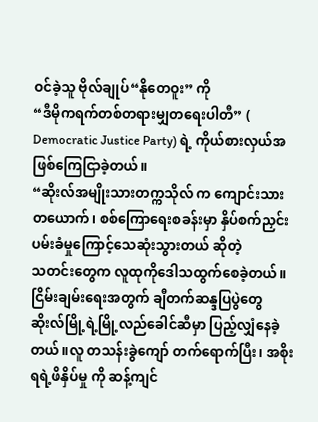ဝင်ခဲ့သူ ဗိုလ်ချုပ်“နိုတေဝူး” ကို
“ဒီမိုကရက်တစ်တရားမျှတရေးပါတီ” ( Democratic Justice Party) ရဲ့ ကိုယ်စားလှယ်အဖြစ်ကြေငြာခဲ့တယ်။
“ဆိုးလ်အမျိုးသားတက္ကသိုလ် က ကျောင်းသားတယောက်၊ စစ်ကြောရေးစခန်းမှာ နှိပ်စက်ညှင်းပမ်းခံမှုကြောင့်သေဆုံးသွားတယ် ဆိုတဲ့
သတင်းတွေက လူထုကိုဒေါသထွက်စေခဲ့တယ်။ ငြိမ်းချမ်းရေးအတွက် ချီတက်ဆန္ဒပြပွဲတွေ ဆိုးလ်မြို့ရဲ့မြို့လည်ခေါင်ဆီမှာ ပြည့်လျှံနေခဲ့တယ်။လူ တသန်းခွဲကျော် တက်ရောက်ပြီး၊ အစိုးရရဲ့ဖိနှိပ်မှု ကို ဆန့်ကျင်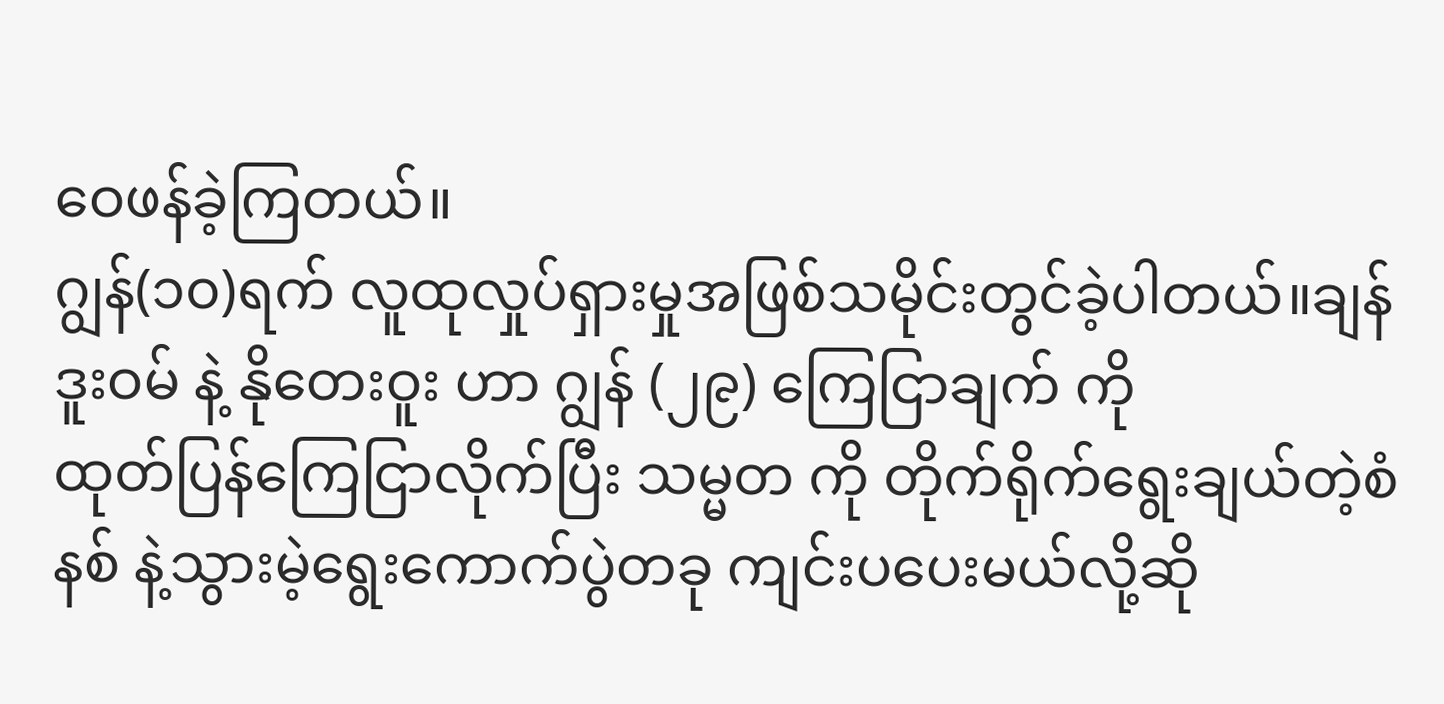ဝေဖန်ခဲ့ကြတယ်။
ဂျွန်(၁၀)ရက် လူထုလှုပ်ရှားမှုအဖြစ်သမိုင်းတွင်ခဲ့ပါတယ်။ချန်ဒူးဝမ် နဲ့ နိုတေးဝူး ဟာ ဂျွန် (၂၉) ကြေငြာချက် ကို
ထုတ်ပြန်ကြေငြာလိုက်ပြီး သမ္မတ ကို တိုက်ရိုက်ရွေးချယ်တဲ့စံနစ် နဲ့သွားမဲ့ရွေးကောက်ပွဲတခု ကျင်းပပေးမယ်လို့ဆို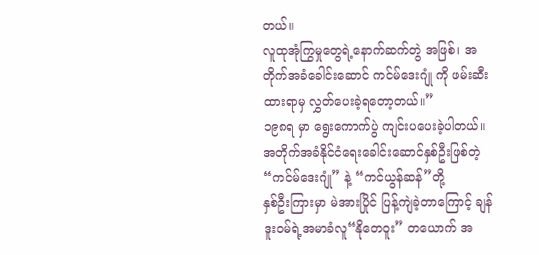တယ်။
လူထုအုံကြွမှုတွေရဲ့နောက်ဆက်တွဲ အဖြစ်၊ အတိုက်အခံခေါင်းဆောင် ကင်မ်ဒေးဂျုံ ကို ဖမ်းဆီးထားရာမှ လွှတ်ပေးခဲ့ရတော့တယ်။”
၁၉၈ရ မှာ ရွေးကောက်ပွဲ ကျင်းပပေးခဲ့ပါတယ်။ အတိုက်အခံနိုင်ငံရေးခေါင်းဆောင်နှစ်ဦးဖြစ်တဲ့ “ကင်မ်ဒေးဂျုံ” နဲ့ “ကင်ယွန်ဆန်”တို့
နှစ်ဦးကြားမှာ မဲအားပြိုင် ပြန့်ကျဲခဲ့တာကြောင့် ချန်ဒူးဝမ်ရဲ့အမာခံလူ“နိုတေဝူး” တယောက် အ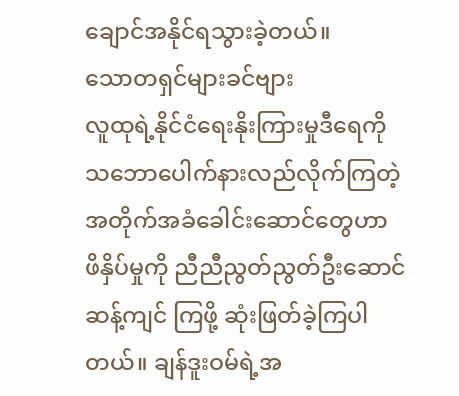ချောင်အနိုင်ရသွားခဲ့တယ်။
သောတရှင်များခင်ဗျား
လူထုရဲ့နိုင်ငံရေးနိုးကြားမှုဒီရေကို သဘောပေါက်နားလည်လိုက်ကြတဲ့ အတိုက်အခံခေါင်းဆောင်တွေဟာ
ဖိနှိပ်မှုကို ညီညီညွတ်ညွတ်ဦးဆောင်ဆန့်ကျင် ကြဖို့ ဆုံးဖြတ်ခဲ့ကြပါတယ်။ ချန်ဒူးဝမ်ရဲ့အ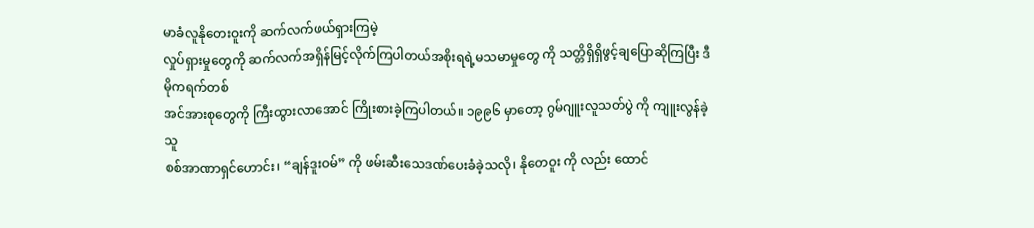မာခံလူနိုတေးဝူးကို ဆက်လက်ဖယ်ရှားကြမဲ့
လှုပ်ရှားမှုတွေကို ဆက်လက်အရှိန်မြင့်လိုက်ကြပါတယ်အစိုးရရဲ့မသမာမှုတွေ ကို သတ္တိရှိရှိဖွင့်ချပြောဆိုကြပြီး ဒီမိုကရက်တစ်
အင်အားစုတွေကို ကြီးထွားလာအောင် ကြိုးစားခဲ့ကြပါတယ်။ ၁၉၉၆ မှာတော့ ဂွမ်ဂျူးလူသတ်ပွဲ ကို ကျူးလွန်ခဲ့သူ
စစ်အာဏာရှင်ဟောင်း၊ “ချန်ဒူးဝမ်” ကို ဖမ်းဆီးသေဒဏ်ပေးခံခဲ့သလို၊ နိုတေဝူး ကို လည်း ထောင်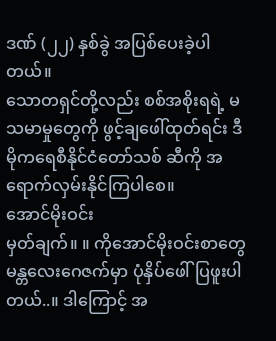ဒဏ် (၂၂) နှစ်ခွဲ အပြစ်ပေးခဲ့ပါတယ်။
သောတရှင်တို့လည်း စစ်အစိုးရရဲ့ မသမာမှုတွေကို ဖွင့်ချဖေါ်ထုတ်ရင်း ဒီမိုကရေစီနိုင်ငံတော်သစ် ဆီကို အရောက်လှမ်းနိုင်ကြပါစေ။
အောင်မိုးဝင်း
မှတ်ချက်။ ။ ကိုအောင်မိုးဝင်းစာတွေ မန္တလေးဂေဇက်မှာ ပုံနှိပ်ဖေါ်ပြဖူးပါတယ်..။ ဒါကြောင့် အ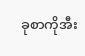ခုစာကိုအီး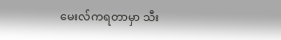မေးလ်ကရတာမှာ သီး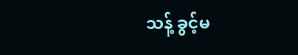သန့် ခွင့်မ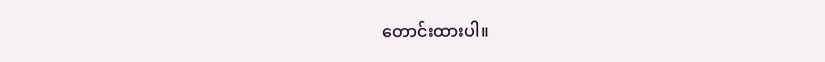တောင်းထားပါ။